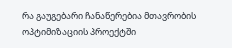რა გაუგებარი ჩანაწერებია მთავრობის ოპტიმიზაციის პროექტში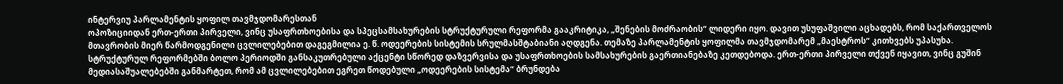ინტერვიუ პარლამენტის ყოფილ თავმჯდომარესთან
ოპოზიციიდან ერთ-ერთი პირველი, ვინც უსაფრთხოებისა და სპეცსამსახურების სტრუქტურული რეფორმა გააკრიტიკა, „შენების მოძრაობის“ ლიდერი იყო. დავით უსუფაშვილი აცხადებს, რომ საქართველოს მთავრობის მიერ წარმოდგენილი ცვლილებებით დაგეგმილია ე. წ. ოდეერების სისტემის სრულმასშტაბიანი აღდგენა. თემაზე პარლამენტის ყოფილმა თავმჯდომარემ „მაესტროს“ კითხვებს უპასუხა.
სტრუქტურულ რეფორმებში ბოლო პერიოდში განსაკუთრებული აქცენტი სწორედ დაზვერვისა და უსაფრთხოების სამსახურების გაერთიანებაზე კეთდებოდა. ერთ-ერთი პირველი თქვენ იყავით, ვინც გუშინ მედიასაშუალებებში განმარტეთ, რომ ამ ცვლილებებით ეგრეთ წოდებული „ოდეერების სისტემა“ ბრუნდება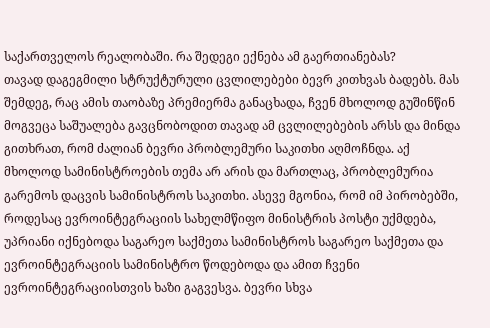საქართველოს რეალობაში. რა შედეგი ექნება ამ გაერთიანებას?
თავად დაგეგმილი სტრუქტურული ცვლილებები ბევრ კითხვას ბადებს. მას შემდეგ, რაც ამის თაობაზე პრემიერმა განაცხადა, ჩვენ მხოლოდ გუშინწინ მოგვეცა საშუალება გავცნობოდით თავად ამ ცვლილებების არსს და მინდა გითხრათ, რომ ძალიან ბევრი პრობლემური საკითხი აღმოჩნდა. აქ მხოლოდ სამინისტროების თემა არ არის და მართლაც, პრობლემურია გარემოს დაცვის სამინისტროს საკითხი. ასევე მგონია, რომ იმ პირობებში, როდესაც ევროინტეგრაციის სახელმწიფო მინისტრის პოსტი უქმდება, უპრიანი იქნებოდა საგარეო საქმეთა სამინისტროს საგარეო საქმეთა და ევროინტეგრაციის სამინისტრო წოდებოდა და ამით ჩვენი ევროინტეგრაციისთვის ხაზი გაგვესვა. ბევრი სხვა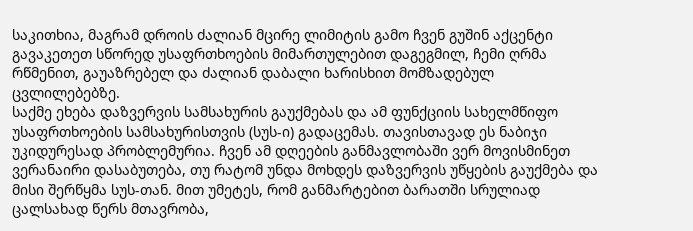საკითხია, მაგრამ დროის ძალიან მცირე ლიმიტის გამო ჩვენ გუშინ აქცენტი გავაკეთეთ სწორედ უსაფრთხოების მიმართულებით დაგეგმილ, ჩემი ღრმა რწმენით, გაუაზრებელ და ძალიან დაბალი ხარისხით მომზადებულ ცვლილებებზე.
საქმე ეხება დაზვერვის სამსახურის გაუქმებას და ამ ფუნქციის სახელმწიფო უსაფრთხოების სამსახურისთვის (სუს-ი) გადაცემას. თავისთავად ეს ნაბიჯი უკიდურესად პრობლემურია. ჩვენ ამ დღეების განმავლობაში ვერ მოვისმინეთ ვერანაირი დასაბუთება, თუ რატომ უნდა მოხდეს დაზვერვის უწყების გაუქმება და მისი შერწყმა სუს-თან. მით უმეტეს, რომ განმარტებით ბარათში სრულიად ცალსახად წერს მთავრობა,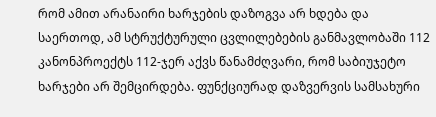რომ ამით არანაირი ხარჯების დაზოგვა არ ხდება და საერთოდ, ამ სტრუქტურული ცვლილებების განმავლობაში 112 კანონპროექტს 112-ჯერ აქვს წანამძღვარი, რომ საბიუჯეტო ხარჯები არ შემცირდება. ფუნქციურად დაზვერვის სამსახური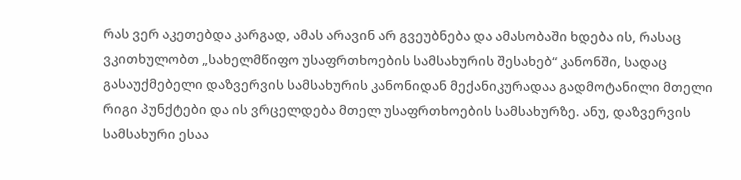რას ვერ აკეთებდა კარგად, ამას არავინ არ გვეუბნება და ამასობაში ხდება ის, რასაც ვკითხულობთ „სახელმწიფო უსაფრთხოების სამსახურის შესახებ“ კანონში, სადაც გასაუქმებელი დაზვერვის სამსახურის კანონიდან მექანიკურადაა გადმოტანილი მთელი რიგი პუნქტები და ის ვრცელდება მთელ უსაფრთხოების სამსახურზე. ანუ, დაზვერვის სამსახური ესაა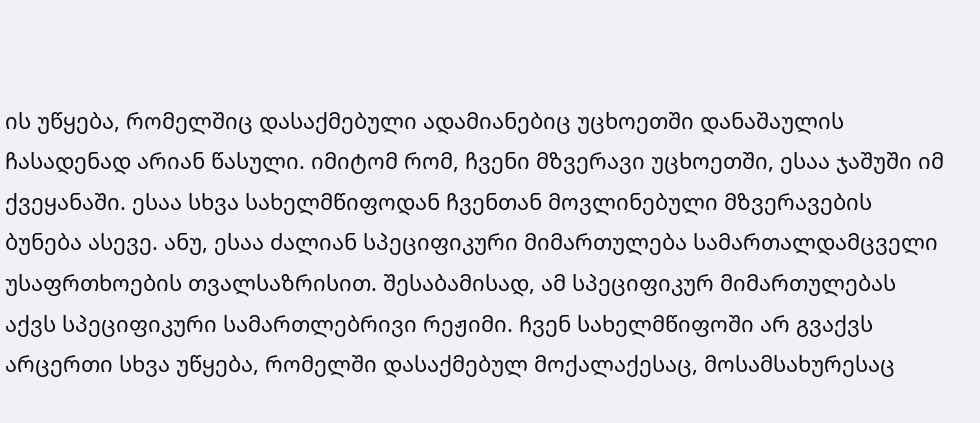ის უწყება, რომელშიც დასაქმებული ადამიანებიც უცხოეთში დანაშაულის ჩასადენად არიან წასული. იმიტომ რომ, ჩვენი მზვერავი უცხოეთში, ესაა ჯაშუში იმ ქვეყანაში. ესაა სხვა სახელმწიფოდან ჩვენთან მოვლინებული მზვერავების ბუნება ასევე. ანუ, ესაა ძალიან სპეციფიკური მიმართულება სამართალდამცველი უსაფრთხოების თვალსაზრისით. შესაბამისად, ამ სპეციფიკურ მიმართულებას აქვს სპეციფიკური სამართლებრივი რეჟიმი. ჩვენ სახელმწიფოში არ გვაქვს არცერთი სხვა უწყება, რომელში დასაქმებულ მოქალაქესაც, მოსამსახურესაც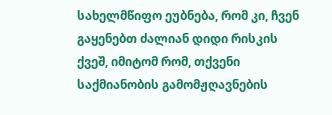სახელმწიფო ეუბნება, რომ კი, ჩვენ გაყენებთ ძალიან დიდი რისკის ქვეშ, იმიტომ რომ, თქვენი საქმიანობის გამომჟღავნების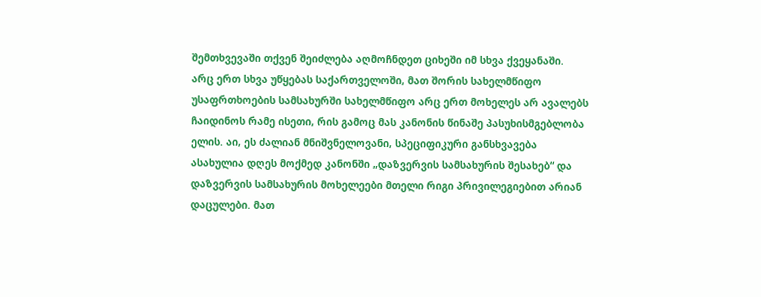შემთხვევაში თქვენ შეიძლება აღმოჩნდეთ ციხეში იმ სხვა ქვეყანაში.
არც ერთ სხვა უწყებას საქართველოში, მათ შორის სახელმწიფო უსაფრთხოების სამსახურში სახელმწიფო არც ერთ მოხელეს არ ავალებს ჩაიდინოს რამე ისეთი, რის გამოც მას კანონის წინაშე პასუხისმგებლობა ელის. აი, ეს ძალიან მნიშვნელოვანი, სპეციფიკური განსხვავება ასახულია დღეს მოქმედ კანონში „დაზვერვის სამსახურის შესახებ“ და დაზვერვის სამსახურის მოხელეები მთელი რიგი პრივილეგიებით არიან დაცულები. მათ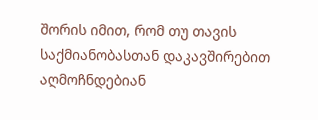შორის იმით, რომ თუ თავის საქმიანობასთან დაკავშირებით აღმოჩნდებიან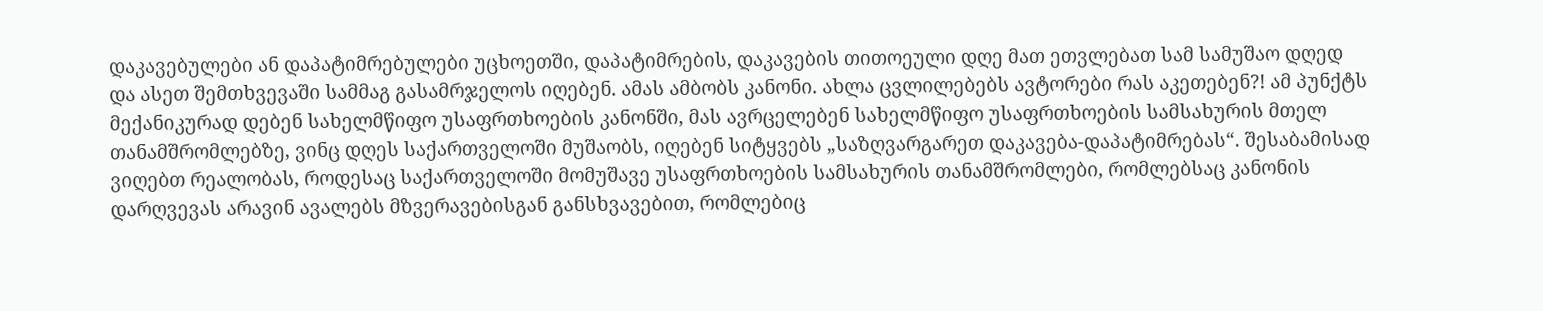დაკავებულები ან დაპატიმრებულები უცხოეთში, დაპატიმრების, დაკავების თითოეული დღე მათ ეთვლებათ სამ სამუშაო დღედ და ასეთ შემთხვევაში სამმაგ გასამრჯელოს იღებენ. ამას ამბობს კანონი. ახლა ცვლილებებს ავტორები რას აკეთებენ?! ამ პუნქტს მექანიკურად დებენ სახელმწიფო უსაფრთხოების კანონში, მას ავრცელებენ სახელმწიფო უსაფრთხოების სამსახურის მთელ თანამშრომლებზე, ვინც დღეს საქართველოში მუშაობს, იღებენ სიტყვებს „საზღვარგარეთ დაკავება-დაპატიმრებას“. შესაბამისად ვიღებთ რეალობას, როდესაც საქართველოში მომუშავე უსაფრთხოების სამსახურის თანამშრომლები, რომლებსაც კანონის დარღვევას არავინ ავალებს მზვერავებისგან განსხვავებით, რომლებიც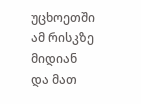უცხოეთში ამ რისკზე მიდიან და მათ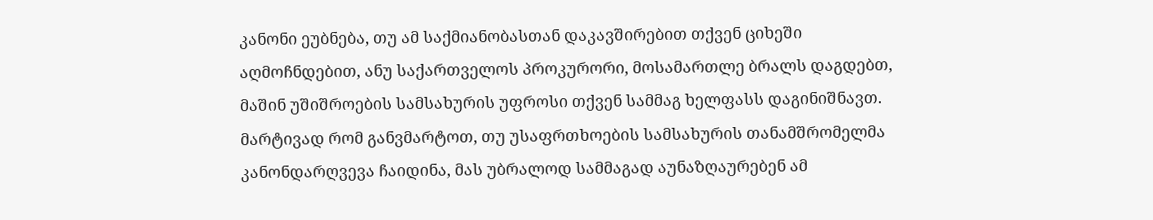კანონი ეუბნება, თუ ამ საქმიანობასთან დაკავშირებით თქვენ ციხეში აღმოჩნდებით, ანუ საქართველოს პროკურორი, მოსამართლე ბრალს დაგდებთ, მაშინ უშიშროების სამსახურის უფროსი თქვენ სამმაგ ხელფასს დაგინიშნავთ.
მარტივად რომ განვმარტოთ, თუ უსაფრთხოების სამსახურის თანამშრომელმა კანონდარღვევა ჩაიდინა, მას უბრალოდ სამმაგად აუნაზღაურებენ ამ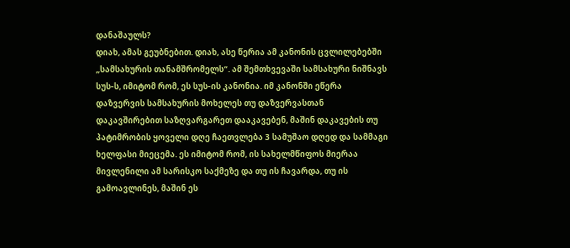დანაშაულს?
დიახ, ამას გეუბნებით. დიახ, ასე წერია ამ კანონის ცვლილებებში „სამსახურის თანამშრომელს“. ამ შემთხვევაში სამსახური ნიშნავს სუს-ს, იმიტომ რომ, ეს სუს-ის კანონია. იმ კანონში ეწერა დაზვერვის სამსახურის მოხელეს თუ დაზვერვასთან დაკავშირებით საზღვარგარეთ დააკავებენ, მაშინ დაკავების თუ პატიმრობის ყოველი დღე ჩაეთვლება 3 სამუშაო დღედ და სამმაგი ხელფასი მიეცემა. ეს იმიტომ რომ, ის სახელმწიფოს მიერაა მივლენილი ამ სარისკო საქმეზე და თუ ის ჩავარდა, თუ ის გამოავლინეს, მაშინ ეს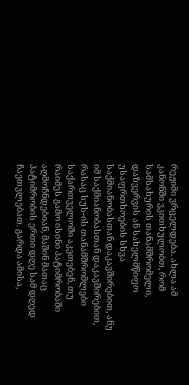რეჟიმი ვრცელდება. ახლა ამ კანონში ვკითხულობთ, რომ სამსახურის თანამშრომელი, დაზვერვის ან სახელმწიფო უსაფრთხოების სხვა საქმიანობასთან დაკავშირებით, ანუ იმ საქმიანობასთან დაკავშირებით, რასაც სუს-ის თანამშრომლები საქართველოში აკეთებენ, თუ რაიმეს გამო ისინი პატიმრობაში აღმოჩნდებიან, მაშინ მათაც პატიმრობის ერთი დღე სამ დღედ ჩაეთვლებათ. გარდა ამისა,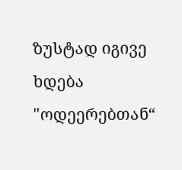ზუსტად იგივე ხდება "ოდეერებთან“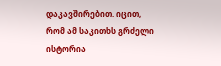დაკავშირებით. იცით, რომ ამ საკითხს გრძელი ისტორია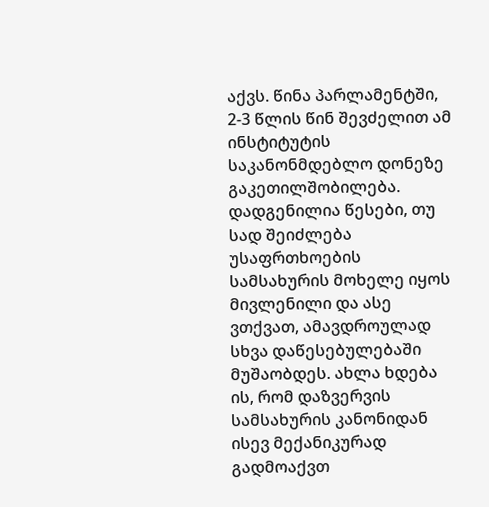აქვს. წინა პარლამენტში, 2-3 წლის წინ შევძელით ამ ინსტიტუტის საკანონმდებლო დონეზე გაკეთილშობილება. დადგენილია წესები, თუ სად შეიძლება უსაფრთხოების სამსახურის მოხელე იყოს მივლენილი და ასე ვთქვათ, ამავდროულად სხვა დაწესებულებაში მუშაობდეს. ახლა ხდება ის, რომ დაზვერვის სამსახურის კანონიდან ისევ მექანიკურად გადმოაქვთ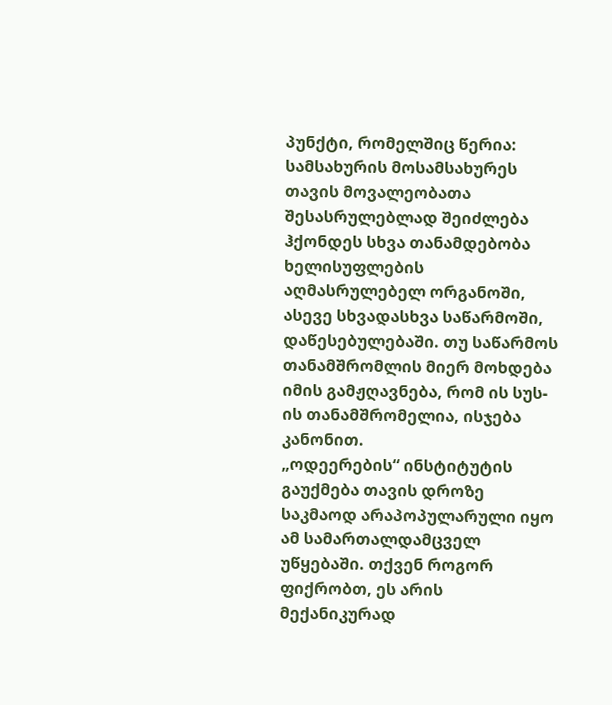პუნქტი, რომელშიც წერია: სამსახურის მოსამსახურეს თავის მოვალეობათა შესასრულებლად შეიძლება ჰქონდეს სხვა თანამდებობა ხელისუფლების აღმასრულებელ ორგანოში, ასევე სხვადასხვა საწარმოში, დაწესებულებაში. თუ საწარმოს თანამშრომლის მიერ მოხდება იმის გამჟღავნება, რომ ის სუს-ის თანამშრომელია, ისჯება კანონით.
„ოდეერების“ ინსტიტუტის გაუქმება თავის დროზე საკმაოდ არაპოპულარული იყო ამ სამართალდამცველ უწყებაში. თქვენ როგორ ფიქრობთ, ეს არის მექანიკურად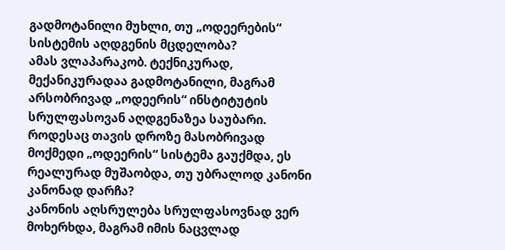გადმოტანილი მუხლი, თუ „ოდეერების“ სისტემის აღდგენის მცდელობა?
ამას ვლაპარაკობ. ტექნიკურად, მექანიკურადაა გადმოტანილი, მაგრამ არსობრივად „ოდეერის“ ინსტიტუტის სრულფასოვან აღდგენაზეა საუბარი.
როდესაც თავის დროზე მასობრივად მოქმედი „ოდეერის“ სისტემა გაუქმდა, ეს რეალურად მუშაობდა, თუ უბრალოდ კანონი კანონად დარჩა?
კანონის აღსრულება სრულფასოვნად ვერ მოხერხდა, მაგრამ იმის ნაცვლად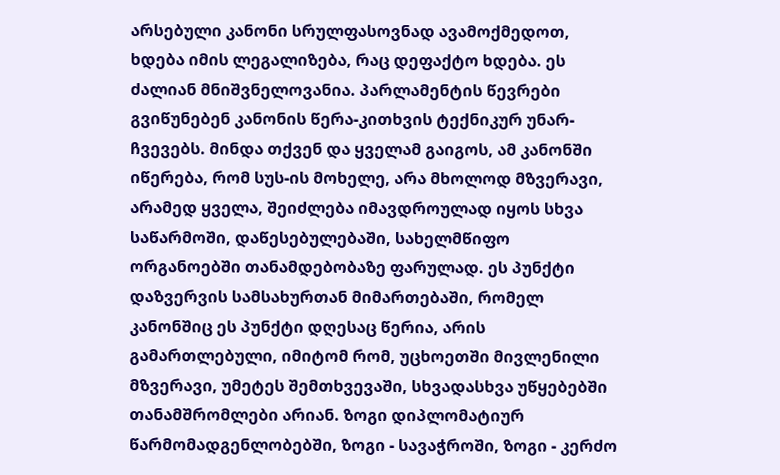არსებული კანონი სრულფასოვნად ავამოქმედოთ, ხდება იმის ლეგალიზება, რაც დეფაქტო ხდება. ეს ძალიან მნიშვნელოვანია. პარლამენტის წევრები გვიწუნებენ კანონის წერა-კითხვის ტექნიკურ უნარ-ჩვევებს. მინდა თქვენ და ყველამ გაიგოს, ამ კანონში იწერება, რომ სუს-ის მოხელე, არა მხოლოდ მზვერავი, არამედ ყველა, შეიძლება იმავდროულად იყოს სხვა საწარმოში, დაწესებულებაში, სახელმწიფო ორგანოებში თანამდებობაზე ფარულად. ეს პუნქტი დაზვერვის სამსახურთან მიმართებაში, რომელ კანონშიც ეს პუნქტი დღესაც წერია, არის გამართლებული, იმიტომ რომ, უცხოეთში მივლენილი მზვერავი, უმეტეს შემთხვევაში, სხვადასხვა უწყებებში თანამშრომლები არიან. ზოგი დიპლომატიურ წარმომადგენლობებში, ზოგი - სავაჭროში, ზოგი - კერძო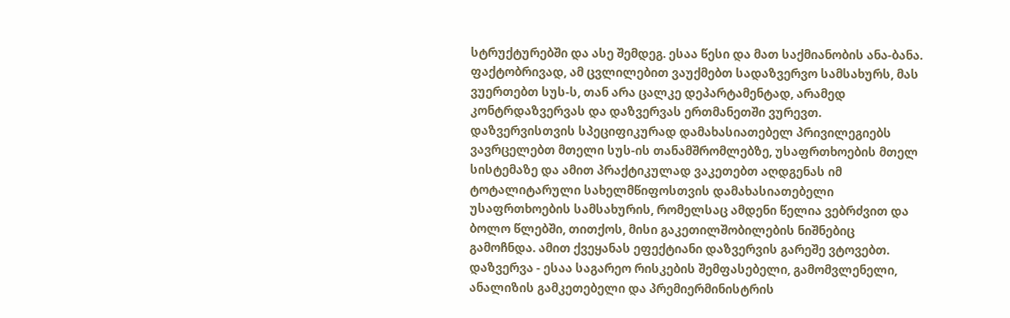სტრუქტურებში და ასე შემდეგ. ესაა წესი და მათ საქმიანობის ანა-ბანა. ფაქტობრივად, ამ ცვლილებით ვაუქმებთ სადაზვერვო სამსახურს, მას ვუერთებთ სუს-ს, თან არა ცალკე დეპარტამენტად, არამედ კონტრდაზვერვას და დაზვერვას ერთმანეთში ვურევთ. დაზვერვისთვის სპეციფიკურად დამახასიათებელ პრივილეგიებს ვავრცელებთ მთელი სუს-ის თანამშრომლებზე, უსაფრთხოების მთელ სისტემაზე და ამით პრაქტიკულად ვაკეთებთ აღდგენას იმ ტოტალიტარული სახელმწიფოსთვის დამახასიათებელი უსაფრთხოების სამსახურის, რომელსაც ამდენი წელია ვებრძვით და ბოლო წლებში, თითქოს, მისი გაკეთილშობილების ნიშნებიც გამოჩნდა. ამით ქვეყანას ეფექტიანი დაზვერვის გარეშე ვტოვებთ. დაზვერვა - ესაა საგარეო რისკების შემფასებელი, გამომვლენელი, ანალიზის გამკეთებელი და პრემიერმინისტრის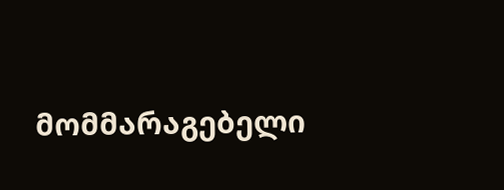მომმარაგებელი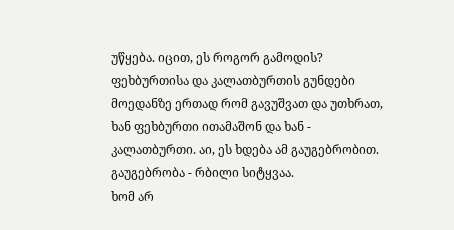უწყება. იცით, ეს როგორ გამოდის? ფეხბურთისა და კალათბურთის გუნდები მოედანზე ერთად რომ გავუშვათ და უთხრათ, ხან ფეხბურთი ითამაშონ და ხან - კალათბურთი. აი, ეს ხდება ამ გაუგებრობით. გაუგებრობა - რბილი სიტყვაა.
ხომ არ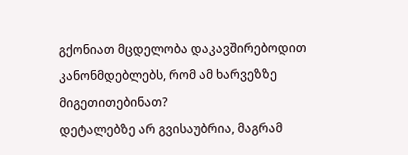გქონიათ მცდელობა დაკავშირებოდით კანონმდებლებს, რომ ამ ხარვეზზე მიგეთითებინათ?
დეტალებზე არ გვისაუბრია, მაგრამ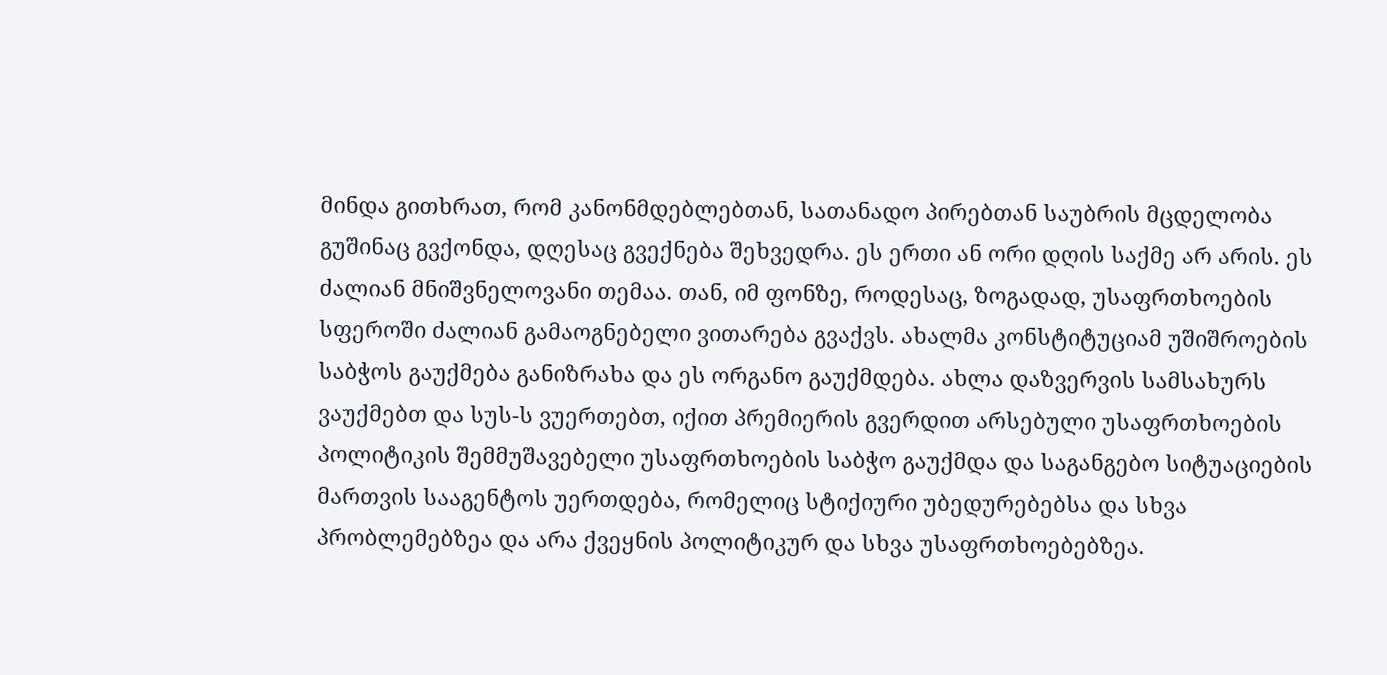მინდა გითხრათ, რომ კანონმდებლებთან, სათანადო პირებთან საუბრის მცდელობა გუშინაც გვქონდა, დღესაც გვექნება შეხვედრა. ეს ერთი ან ორი დღის საქმე არ არის. ეს ძალიან მნიშვნელოვანი თემაა. თან, იმ ფონზე, როდესაც, ზოგადად, უსაფრთხოების სფეროში ძალიან გამაოგნებელი ვითარება გვაქვს. ახალმა კონსტიტუციამ უშიშროების საბჭოს გაუქმება განიზრახა და ეს ორგანო გაუქმდება. ახლა დაზვერვის სამსახურს ვაუქმებთ და სუს-ს ვუერთებთ, იქით პრემიერის გვერდით არსებული უსაფრთხოების პოლიტიკის შემმუშავებელი უსაფრთხოების საბჭო გაუქმდა და საგანგებო სიტუაციების მართვის სააგენტოს უერთდება, რომელიც სტიქიური უბედურებებსა და სხვა პრობლემებზეა და არა ქვეყნის პოლიტიკურ და სხვა უსაფრთხოებებზეა.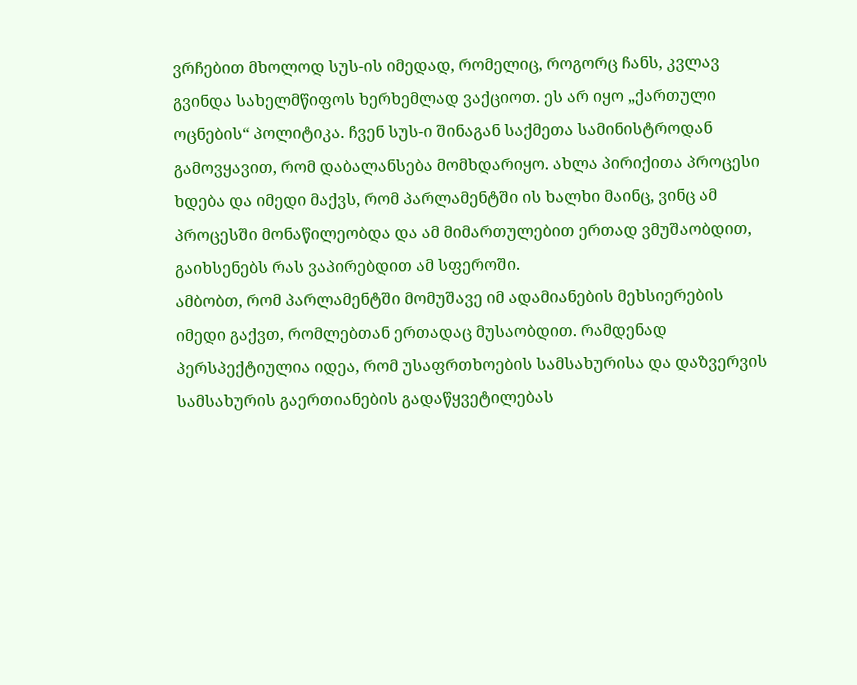ვრჩებით მხოლოდ სუს-ის იმედად, რომელიც, როგორც ჩანს, კვლავ გვინდა სახელმწიფოს ხერხემლად ვაქციოთ. ეს არ იყო „ქართული ოცნების“ პოლიტიკა. ჩვენ სუს-ი შინაგან საქმეთა სამინისტროდან გამოვყავით, რომ დაბალანსება მომხდარიყო. ახლა პირიქითა პროცესი ხდება და იმედი მაქვს, რომ პარლამენტში ის ხალხი მაინც, ვინც ამ პროცესში მონაწილეობდა და ამ მიმართულებით ერთად ვმუშაობდით, გაიხსენებს რას ვაპირებდით ამ სფეროში.
ამბობთ, რომ პარლამენტში მომუშავე იმ ადამიანების მეხსიერების იმედი გაქვთ, რომლებთან ერთადაც მუსაობდით. რამდენად პერსპექტიულია იდეა, რომ უსაფრთხოების სამსახურისა და დაზვერვის სამსახურის გაერთიანების გადაწყვეტილებას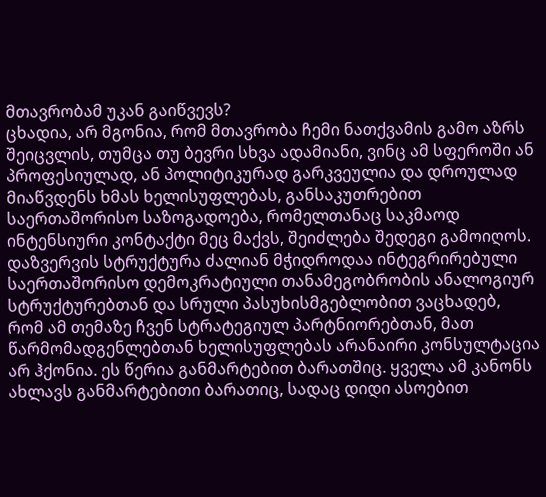მთავრობამ უკან გაიწვევს?
ცხადია, არ მგონია, რომ მთავრობა ჩემი ნათქვამის გამო აზრს შეიცვლის, თუმცა თუ ბევრი სხვა ადამიანი, ვინც ამ სფეროში ან პროფესიულად, ან პოლიტიკურად გარკვეულია და დროულად მიაწვდენს ხმას ხელისუფლებას, განსაკუთრებით საერთაშორისო საზოგადოება, რომელთანაც საკმაოდ ინტენსიური კონტაქტი მეც მაქვს, შეიძლება შედეგი გამოიღოს.
დაზვერვის სტრუქტურა ძალიან მჭიდროდაა ინტეგრირებული საერთაშორისო დემოკრატიული თანამეგობრობის ანალოგიურ სტრუქტურებთან და სრული პასუხისმგებლობით ვაცხადებ, რომ ამ თემაზე ჩვენ სტრატეგიულ პარტნიორებთან, მათ წარმომადგენლებთან ხელისუფლებას არანაირი კონსულტაცია არ ჰქონია. ეს წერია განმარტებით ბარათშიც. ყველა ამ კანონს ახლავს განმარტებითი ბარათიც, სადაც დიდი ასოებით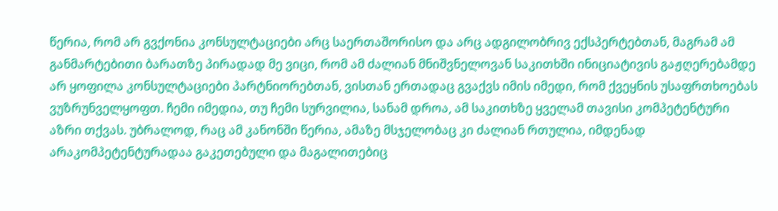წერია, რომ არ გვქონია კონსულტაციები არც საერთაშორისო და არც ადგილობრივ ექსპერტებთან, მაგრამ ამ განმარტებითი ბარათზე პირადად მე ვიცი, რომ ამ ძალიან მნიშვნელოვან საკითხში ინიციატივის გაჟღერებამდე არ ყოფილა კონსულტაციები პარტნიორებთან, ვისთან ერთადაც გვაქვს იმის იმედი, რომ ქვეყნის უსაფრთხოებას ვუზრუნველყოფთ. ჩემი იმედია, თუ ჩემი სურვილია, სანამ დროა, ამ საკითხზე ყველამ თავისი კომპეტენტური აზრი თქვას. უბრალოდ, რაც ამ კანონში წერია, ამაზე მსჯელობაც კი ძალიან რთულია, იმდენად არაკომპეტენტურადაა გაკეთებული და მაგალითებიც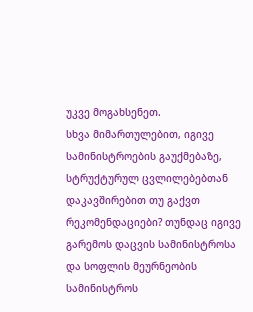უკვე მოგახსენეთ.
სხვა მიმართულებით, იგივე სამინისტროების გაუქმებაზე, სტრუქტურულ ცვლილებებთან დაკავშირებით თუ გაქვთ რეკომენდაციები? თუნდაც იგივე გარემოს დაცვის სამინისტროსა და სოფლის მეურნეობის სამინისტროს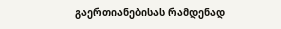გაერთიანებისას რამდენად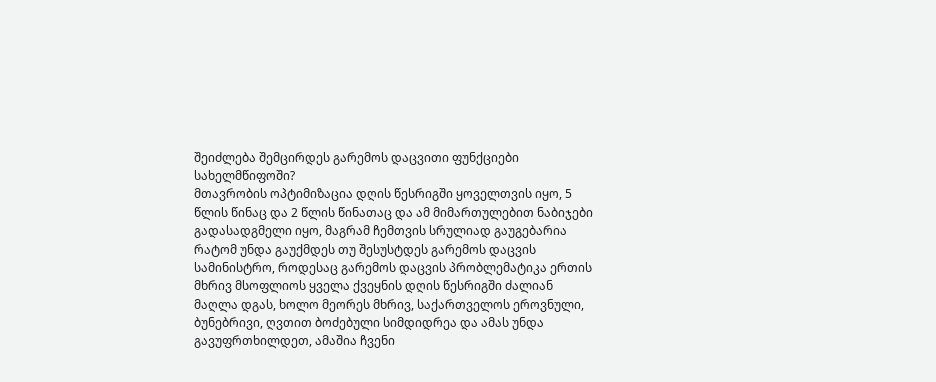შეიძლება შემცირდეს გარემოს დაცვითი ფუნქციები სახელმწიფოში?
მთავრობის ოპტიმიზაცია დღის წესრიგში ყოველთვის იყო, 5 წლის წინაც და 2 წლის წინათაც და ამ მიმართულებით ნაბიჯები გადასადგმელი იყო, მაგრამ ჩემთვის სრულიად გაუგებარია რატომ უნდა გაუქმდეს თუ შესუსტდეს გარემოს დაცვის სამინისტრო, როდესაც გარემოს დაცვის პრობლემატიკა ერთის მხრივ მსოფლიოს ყველა ქვეყნის დღის წესრიგში ძალიან მაღლა დგას, ხოლო მეორეს მხრივ, საქართველოს ეროვნული, ბუნებრივი, ღვთით ბოძებული სიმდიდრეა და ამას უნდა გავუფრთხილდეთ, ამაშია ჩვენი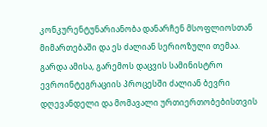კონკურენტუნარიანობა დანარჩენ მსოფლიოსთან მიმართებაში და ეს ძალიან სერიოზული თემაა. გარდა ამისა, გარემოს დაცვის სამინისტრო ევროინტეგრაციის პროცესში ძალიან ბევრი დღევანდელი და მომავალი ურთიერთობებისთვის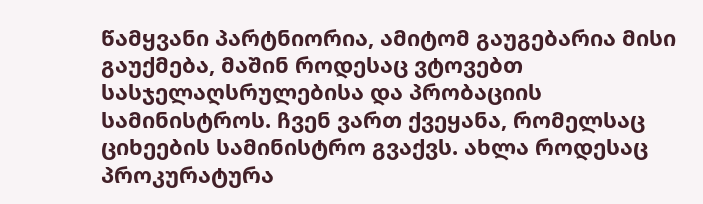წამყვანი პარტნიორია, ამიტომ გაუგებარია მისი გაუქმება, მაშინ როდესაც ვტოვებთ სასჯელაღსრულებისა და პრობაციის სამინისტროს. ჩვენ ვართ ქვეყანა, რომელსაც ციხეების სამინისტრო გვაქვს. ახლა როდესაც პროკურატურა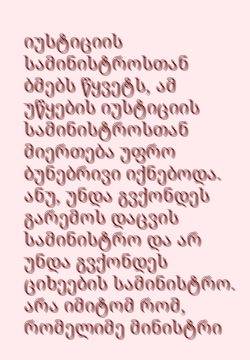იუსტიციის სამინისტროსთან ბმებს წყვეტს, ამ უწყების იუსტიციის სამინისტროსთან მიერთება უფრო ბუნებრივი იქნებოდა. ანუ, უნდა გვქონდეს გარემოს დაცვის სამინისტრო და არ უნდა გვქონდეს ციხეების სამინისტრო. არა იმიტომ რომ, რომელიმე მინისტრი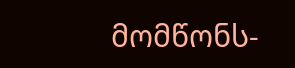მომწონს-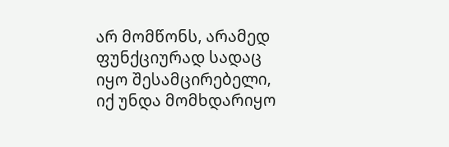არ მომწონს, არამედ ფუნქციურად სადაც იყო შესამცირებელი, იქ უნდა მომხდარიყო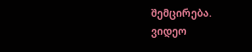შემცირება.
ვიდეო